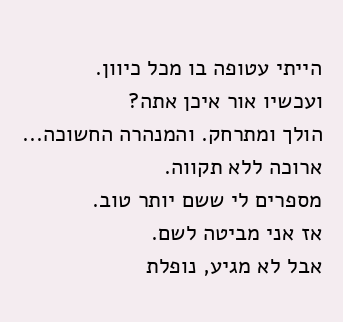הייתי עטופה בו מכל כיוון.
ועכשיו אור איכן אתה?
הולך ומתרחק. והמנהרה החשוכה...
ארוכה ללא תקווה.
מספרים לי ששם יותר טוב.
אז אני מביטה לשם.
אבל לא מגיע, נופלת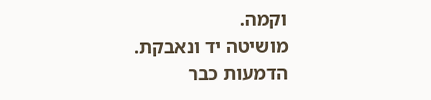וקמה.
מושיטה יד ונאבקת.
הדמעות כבר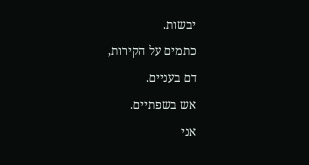יבשות.
כתמים על הקירות,
דם בעניים.
אש בשפתיים.
אני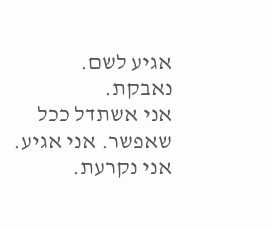אגיע לשם.
נאבקת.
אני אשתדל ככל שאפשר. אני אגיע.
אני נקרעת.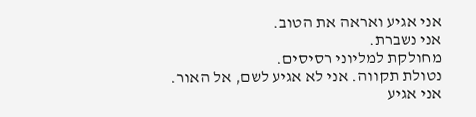אני אגיע ואראה את הטוב.
אני נשברת.
מחולקת למליוני רסיסים.
נטולת תקווה. אני לא אגיע לשם, אל האור.
אני אגיע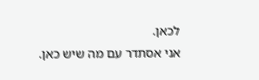לכאן.
אני אסתדר עם מה שיש כאן.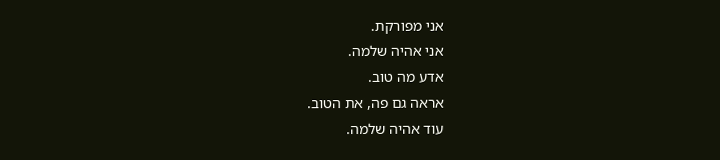אני מפורקת.
אני אהיה שלמה.
אדע מה טוב.
אראה גם פה, את הטוב.
עוד אהיה שלמה.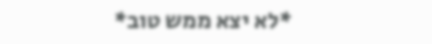*לא יצא ממש טוב*